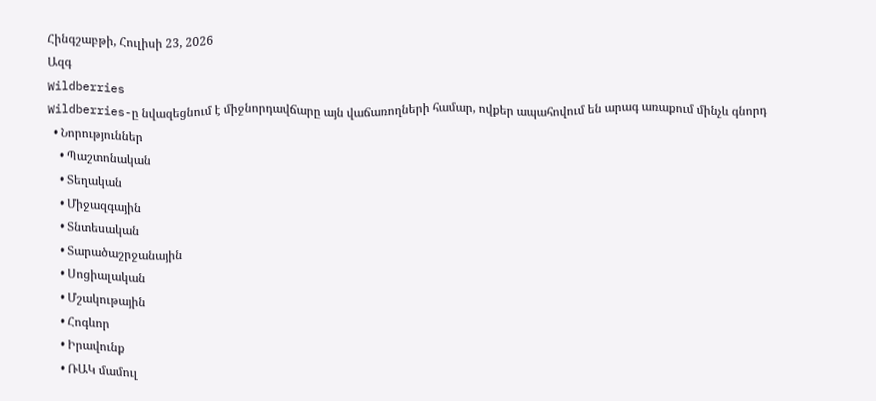Հինգշաբթի, Հուլիսի 23, 2026
Ազգ
Wildberries
Wildberries-ը նվազեցնում է միջնորդավճարը այն վաճառողների համար, ովքեր ապահովում են արագ առաքում մինչև գնորդ
  • Նորություններ
    • Պաշտոնական
    • Տեղական
    • Միջազգային
    • Տնտեսական
    • Տարածաշրջանային
    • Սոցիալական
    • Մշակութային
    • Հոգևոր
    • Իրավունք
    • ՌԱԿ մամուլ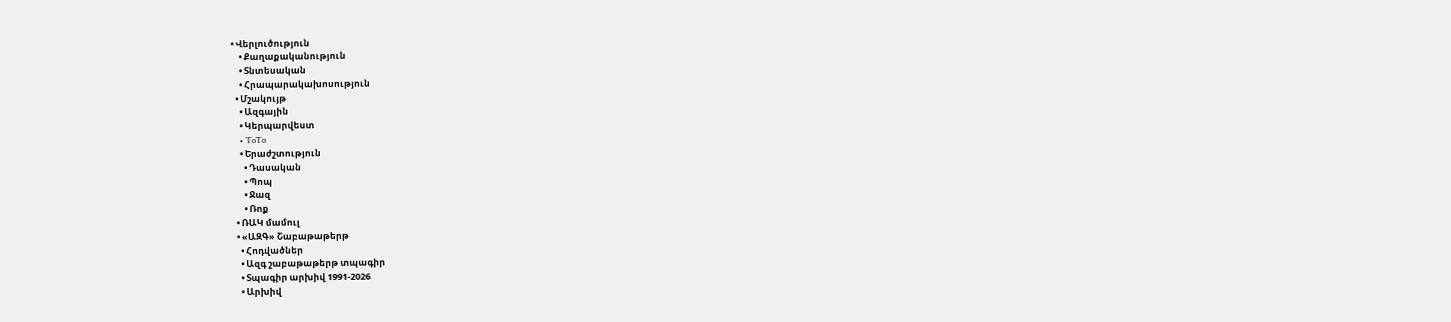• Վերլուծություն
    • Քաղաքականություն
    • Տնտեսական
    • Հրապարակախոսություն
  • Մշակույթ
    • Ազգային
    • Կերպարվեստ
    • ToTo
    • Երաժշտություն
      • Դասական
      • Պոպ
      • Ջազ
      • Ռոք
  • ՌԱԿ մամուլ
  • «ԱԶԳ» Շաբաթաթերթ
    • Հոդվածներ
    • Ազգ շաբաթաթերթ տպագիր
    • Տպագիր արխիվ 1991-2026
    • Արխիվ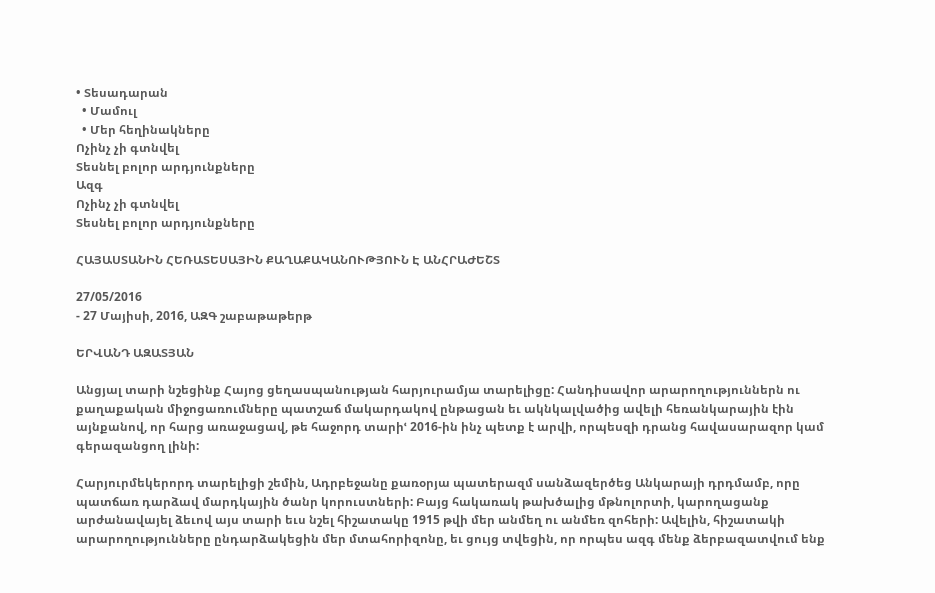• Տեսադարան
  • Մամուլ
  • Մեր հեղինակները
Ոչինչ չի գտնվել
Տեսնել բոլոր արդյունքները
Ազգ
Ոչինչ չի գտնվել
Տեսնել բոլոր արդյունքները

ՀԱՅԱՍՏԱՆԻՆ ՀԵՌԱՏԵՍԱՅԻՆ ՔԱՂԱՔԱԿԱՆՈՒԹՅՈՒՆ Է ԱՆՀՐԱԺԵՇՏ

27/05/2016
- 27 Մայիսի, 2016, ԱԶԳ շաբաթաթերթ

ԵՐՎԱՆԴ ԱԶԱՏՅԱՆ

Անցյալ տարի նշեցինք Հայոց ցեղասպանության հարյուրամյա տարելիցը: Հանդիսավոր արարողություններն ու քաղաքական միջոցառումները պատշաճ մակարդակով ընթացան եւ ակնկալվածից ավելի հեռանկարային էին այնքանով, որ հարց առաջացավ, թե հաջորդ տարիՙ 2016-ին ինչ պետք է արվի, որպեսզի դրանց հավասարազոր կամ գերազանցող լինի:

Հարյուրմեկերորդ տարելիցի շեմին, Ադրբեջանը քառօրյա պատերազմ սանձազերծեց Անկարայի դրդմամբ, որը պատճառ դարձավ մարդկային ծանր կորուստների: Բայց հակառակ թախծալից մթնոլորտի, կարողացանք արժանավայել ձեւով այս տարի եւս նշել հիշատակը 1915 թվի մեր անմեղ ու անմեռ զոհերի: Ավելին, հիշատակի արարողությունները ընդարձակեցին մեր մտահորիզոնը, եւ ցույց տվեցին, որ որպես ազգ մենք ձերբազատվում ենք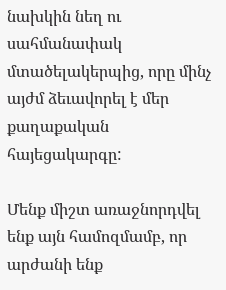նախկին նեղ ու սահմանափակ մտածելակերպից, որը մինչ այժմ ձեւավորել է մեր քաղաքական հայեցակարգը:

Մենք միշտ առաջնորդվել ենք այն համոզմամբ, որ արժանի ենք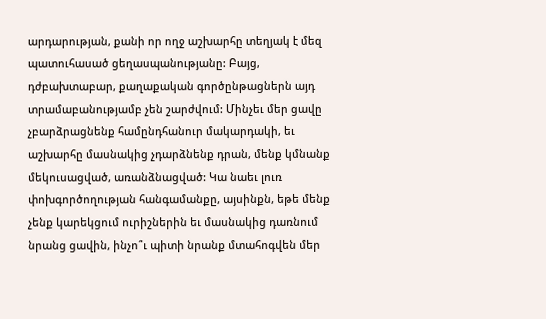արդարության, քանի որ ողջ աշխարհը տեղյակ է մեզ պատուհասած ցեղասպանությանը: Բայց, դժբախտաբար, քաղաքական գործընթացներն այդ տրամաբանությամբ չեն շարժվում: Մինչեւ մեր ցավը չբարձրացնենք համընդհանուր մակարդակի, եւ աշխարհը մասնակից չդարձնենք դրան, մենք կմնանք մեկուսացված, առանձնացված: Կա նաեւ լուռ փոխգործողության հանգամանքը, այսինքն, եթե մենք չենք կարեկցում ուրիշներին եւ մասնակից դառնում նրանց ցավին, ինչո՞ւ պիտի նրանք մտահոգվեն մեր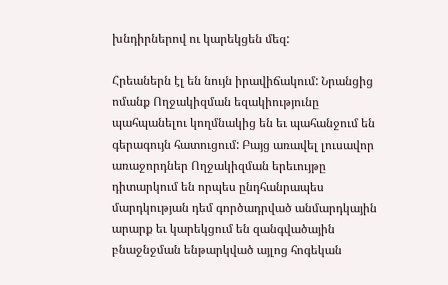խնդիրներով ու կարեկցեն մեզ:

Հրեաներն էլ են նույն իրավիճակում: Նրանցից ոմանք Ողջակիզման եզակիությունը պահպանելու կողմնակից են եւ պահանջում են գերագույն հատուցում: Բայց առավել լուսավոր առաջորդներ Ողջակիզման երեւույթը դիտարկում են որպես ընդհանրապես մարդկության դեմ գործադրված անմարդկային արարք եւ կարեկցում են զանգվածային բնաջնջման ենթարկված այլոց հոգեկան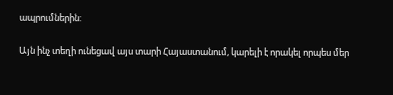ապրումներին:

Այն ինչ տեղի ունեցավ այս տարի Հայաստանում, կարելի է որակել որպես մեր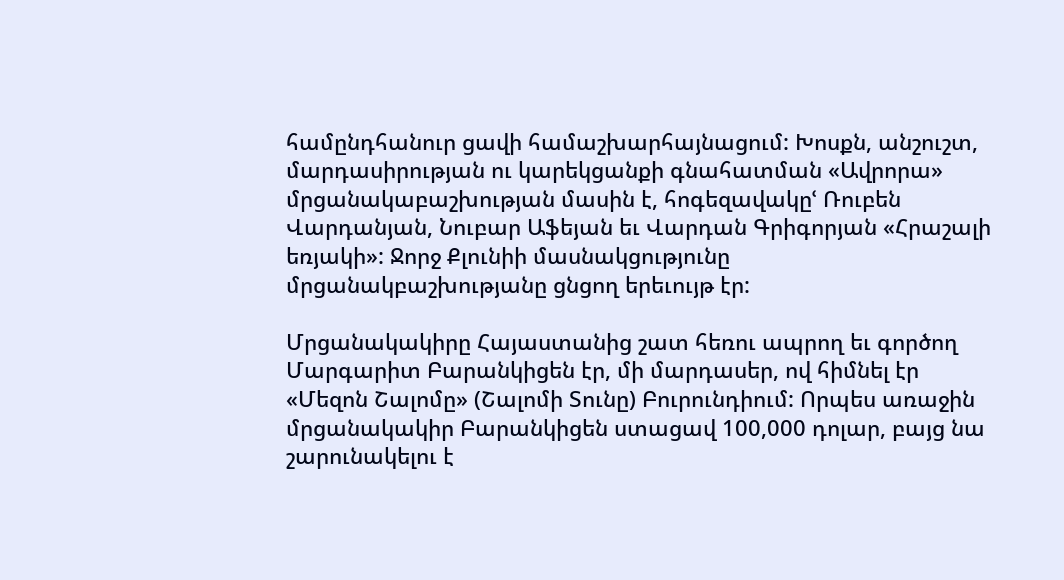համընդհանուր ցավի համաշխարհայնացում: Խոսքն, անշուշտ, մարդասիրության ու կարեկցանքի գնահատման «Ավրորա» մրցանակաբաշխության մասին է, հոգեզավակըՙ Ռուբեն Վարդանյան, Նուբար Աֆեյան եւ Վարդան Գրիգորյան «Հրաշալի եռյակի»: Ջորջ Քլունիի մասնակցությունը մրցանակբաշխությանը ցնցող երեւույթ էր:

Մրցանակակիրը Հայաստանից շատ հեռու ապրող եւ գործող Մարգարիտ Բարանկիցեն էր, մի մարդասեր, ով հիմնել էր «Մեզոն Շալոմը» (Շալոմի Տունը) Բուրունդիում: Որպես առաջին մրցանակակիր Բարանկիցեն ստացավ 100,000 դոլար, բայց նա շարունակելու է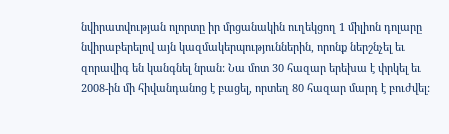նվիրատվության ոլորտը իր մրցանակին ուղեկցող 1 միլիոն դոլարը նվիրաբերելով այն կազմակերպություններին, որոնք ներշնչել եւ զորավիգ են կանգնել նրան: Նա մոտ 30 հազար երեխա է փրկել եւ 2008-ին մի հիվանդանոց է բացել, որտեղ 80 հազար մարդ է բուժվել: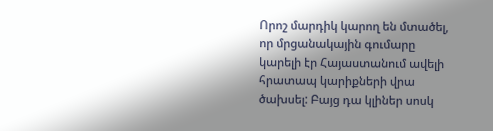Որոշ մարդիկ կարող են մտածել, որ մրցանակային գումարը կարելի էր Հայաստանում ավելի հրատապ կարիքների վրա ծախսել: Բայց դա կլիներ սոսկ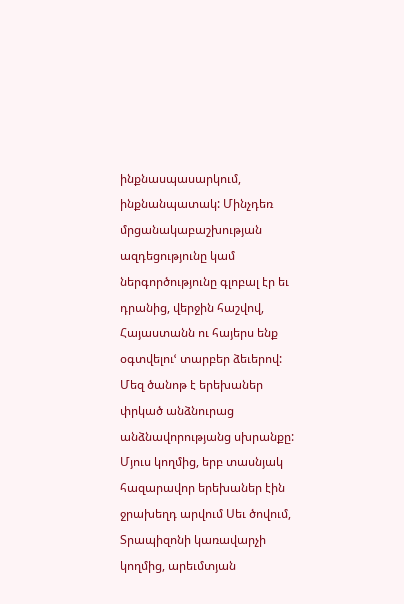ինքնասպասարկում, ինքնանպատակ: Մինչդեռ մրցանակաբաշխության ազդեցությունը կամ ներգործությունը գլոբալ էր եւ դրանից, վերջին հաշվով, Հայաստանն ու հայերս ենք օգտվելուՙ տարբեր ձեւերով: Մեզ ծանոթ է երեխաներ փրկած անձնուրաց անձնավորությանց սխրանքը: Մյուս կողմից, երբ տասնյակ հազարավոր երեխաներ էին ջրախեղդ արվում Սեւ ծովում, Տրապիզոնի կառավարչի կողմից, արեւմտյան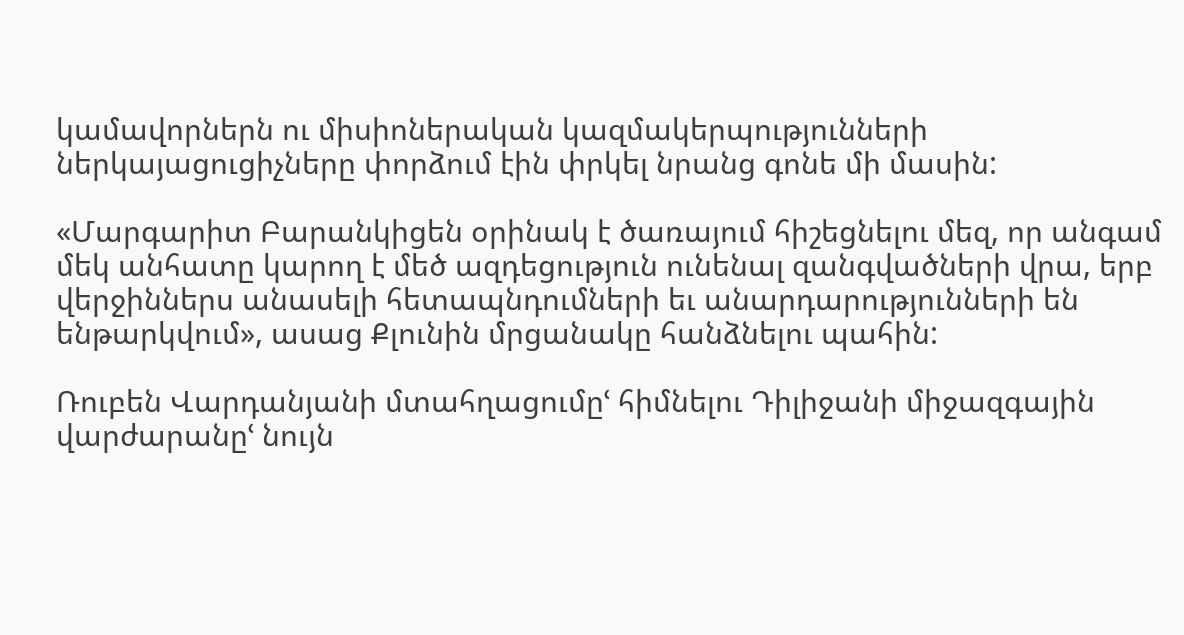կամավորներն ու միսիոներական կազմակերպությունների ներկայացուցիչները փորձում էին փրկել նրանց գոնե մի մասին:

«Մարգարիտ Բարանկիցեն օրինակ է ծառայում հիշեցնելու մեզ, որ անգամ մեկ անհատը կարող է մեծ ազդեցություն ունենալ զանգվածների վրա, երբ վերջիններս անասելի հետապնդումների եւ անարդարությունների են ենթարկվում», ասաց Քլունին մրցանակը հանձնելու պահին:

Ռուբեն Վարդանյանի մտահղացումըՙ հիմնելու Դիլիջանի միջազգային վարժարանըՙ նույն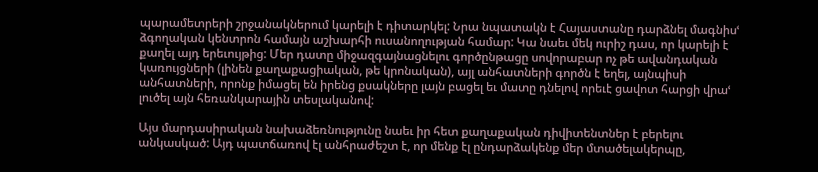պարամետրերի շրջանակներում կարելի է դիտարկել: Նրա նպատակն է Հայաստանը դարձնել մագնիսՙ ձգողական կենտրոն համայն աշխարհի ուսանողության համար: Կա նաեւ մեկ ուրիշ դաս, որ կարելի է քաղել այդ երեւույթից: Մեր դատը միջազգայնացնելու գործընթացը սովորաբար ոչ թե ավանդական կառույցների (լինեն քաղաքացիական, թե կրոնական), այլ անհատների գործն է եղել, այնպիսի անհատների, որոնք իմացել են իրենց քսակները լայն բացել եւ մատը դնելով որեւէ ցավոտ հարցի վրաՙ լուծել այն հեռանկարային տեսլականով:

Այս մարդասիրական նախաձեռնությունը նաեւ իր հետ քաղաքական դիվիտենտներ է բերելու անկասկած: Այդ պատճառով էլ անհրաժեշտ է, որ մենք էլ ընդարձակենք մեր մտածելակերպը,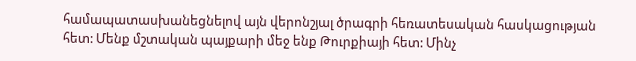համապատասխանեցնելով այն վերոնշյալ ծրագրի հեռատեսական հասկացության հետ: Մենք մշտական պայքարի մեջ ենք Թուրքիայի հետ: Մինչ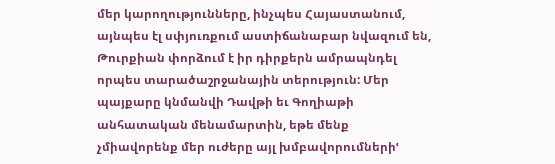մեր կարողությունները, ինչպես Հայաստանում, այնպես էլ սփյուռքում աստիճանաբար նվազում են, Թուրքիան փորձում է իր դիրքերն ամրապնդել որպես տարածաշրջանային տերություն: Մեր պայքարը կնմանվի Դավթի եւ Գողիաթի անհատական մենամարտին, եթե մենք չմիավորենք մեր ուժերը այլ խմբավորումներիՙ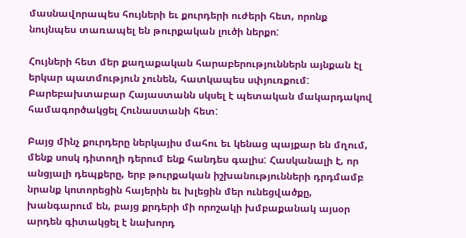մասնավորապես հույների եւ քուրդերի ուժերի հետ, որոնք նույնպես տառապել են թուրքական լուծի ներքո:

Հույների հետ մեր քաղաքական հարաբերություններն այնքան էլ երկար պատմություն չունեն, հատկապես սփյուռքում: Բարեբախտաբար Հայաստանն սկսել է պետական մակարդակով համագործակցել Հունաստանի հետ:

Բայց մինչ քուրդերը ներկայիս մահու եւ կենաց պայքար են մղում, մենք սոսկ դիտողի դերում ենք հանդես գալիս: Հասկանալի է, որ անցյալի դեպքերը, երբ թուրքական իշխանությունների դրդմամբ նրանք կոտորեցին հայերին եւ խլեցին մեր ունեցվածքը, խանգարում են, բայց քրդերի մի որոշակի խմբաքանակ այսօր արդեն գիտակցել է նախորդ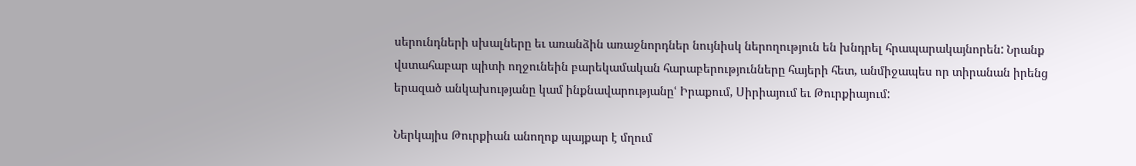սերունդների սխալները եւ առանձին առաջնորդներ նույնիսկ ներողություն են խնդրել հրապարակայնորեն: Նրանք վստահաբար պիտի ողջունեին բարեկամական հարաբերությունները հայերի հետ, անմիջապես որ տիրանան իրենց երազած անկախությանը կամ ինքնավարությանըՙ Իրաքում, Սիրիայում եւ Թուրքիայում:

Ներկայիս Թուրքիան անողոք պայքար է մղում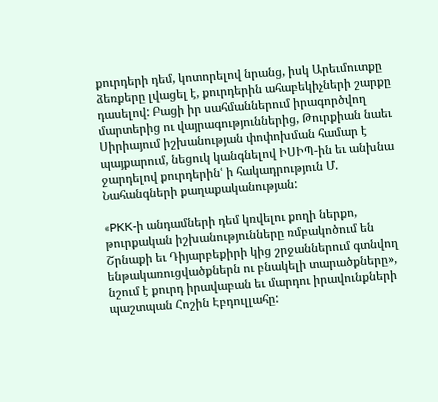քուրդերի դեմ, կոտորելով նրանց, իսկ Արեւմուտքը ձեռքերը լվացել է, քուրդերին ահաբեկիչների շարքը դասելով: Բացի իր սահմաններում իրագործվող մարտերից ու վայրագություններից, Թուրքիան նաեւ Սիրիայում իշխանության փոփոխման համար է պայքարում, նեցուկ կանգնելով ԻՍԻՊ-ին եւ անխնա ջարդելով քուրդերինՙ ի հակադրություն Մ. Նահանգների քաղաքականության:

«PKK-ի անդամների դեմ կռվելու քողի ներքո, թուրքական իշխանությունները ռմբակոծում են Շրնաքի եւ Դիյարբեքիրի կից շրջաններում գտնվող ենթակառուցվածքներն ու բնակելի տարածքները», նշում է քուրդ իրավաբան եւ մարդու իրավունքների պաշտպան Հոշին Էբդուլլահը: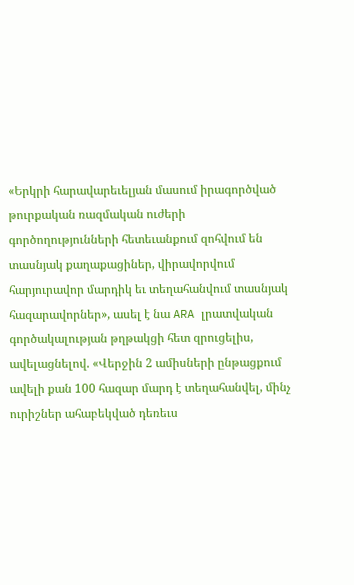«Երկրի հարավարեւելյան մասում իրագործված թուրքական ռազմական ուժերի գործողությունների հետեւանքում զոհվում են տասնյակ քաղաքացիներ, վիրավորվում հարյուրավոր մարդիկ եւ տեղահանվում տասնյակ հազարավորներ», ասել է նա ARA լրատվական գործակալության թղթակցի հետ զրուցելիս, ավելացնելով. «Վերջին 2 ամիսների ընթացքում ավելի քան 100 հազար մարդ է տեղահանվել, մինչ ուրիշներ ահաբեկված դեռեւս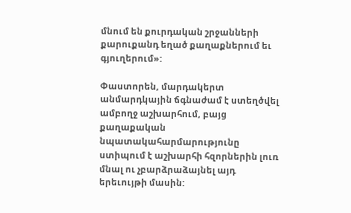մնում են քուրդական շրջանների քարուքանդ եղած քաղաքներում եւ գյուղերում»:

Փաստորեն, մարդակերտ անմարդկային ճգնաժամ է ստեղծվել ամբողջ աշխարհում, բայց քաղաքական նպատակահարմարությունը ստիպում է աշխարհի հզորներին լուռ մնալ ու չբարձրաձայնել այդ երեւույթի մասին: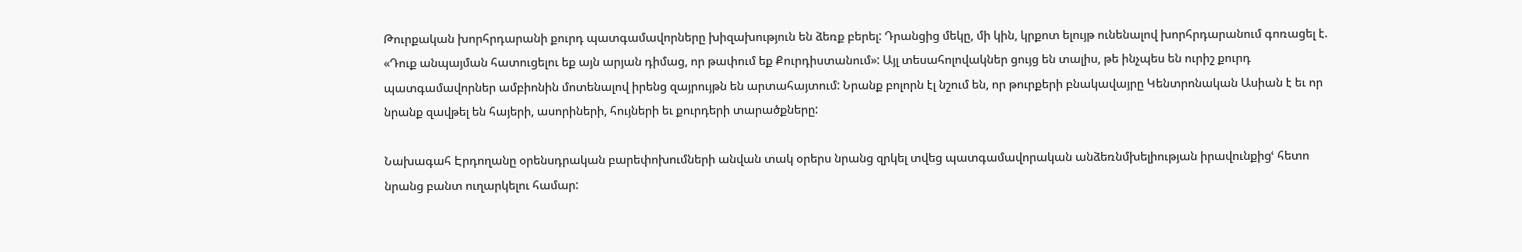Թուրքական խորհրդարանի քուրդ պատգամավորները խիզախություն են ձեռք բերել: Դրանցից մեկը, մի կին, կրքոտ ելույթ ունենալով խորհրդարանում գոռացել է. «Դուք անպայման հատուցելու եք այն արյան դիմաց, որ թափում եք Քուրդիստանում»: Այլ տեսահոլովակներ ցույց են տալիս, թե ինչպես են ուրիշ քուրդ պատգամավորներ ամբիոնին մոտենալով իրենց զայրույթն են արտահայտում: Նրանք բոլորն էլ նշում են, որ թուրքերի բնակավայրը Կենտրոնական Ասիան է եւ որ նրանք զավթել են հայերի, ասորիների, հույների եւ քուրդերի տարածքները:

Նախագահ Էրդողանը օրենսդրական բարեփոխումների անվան տակ օրերս նրանց զրկել տվեց պատգամավորական անձեռնմխելիության իրավունքիցՙ հետո նրանց բանտ ուղարկելու համար: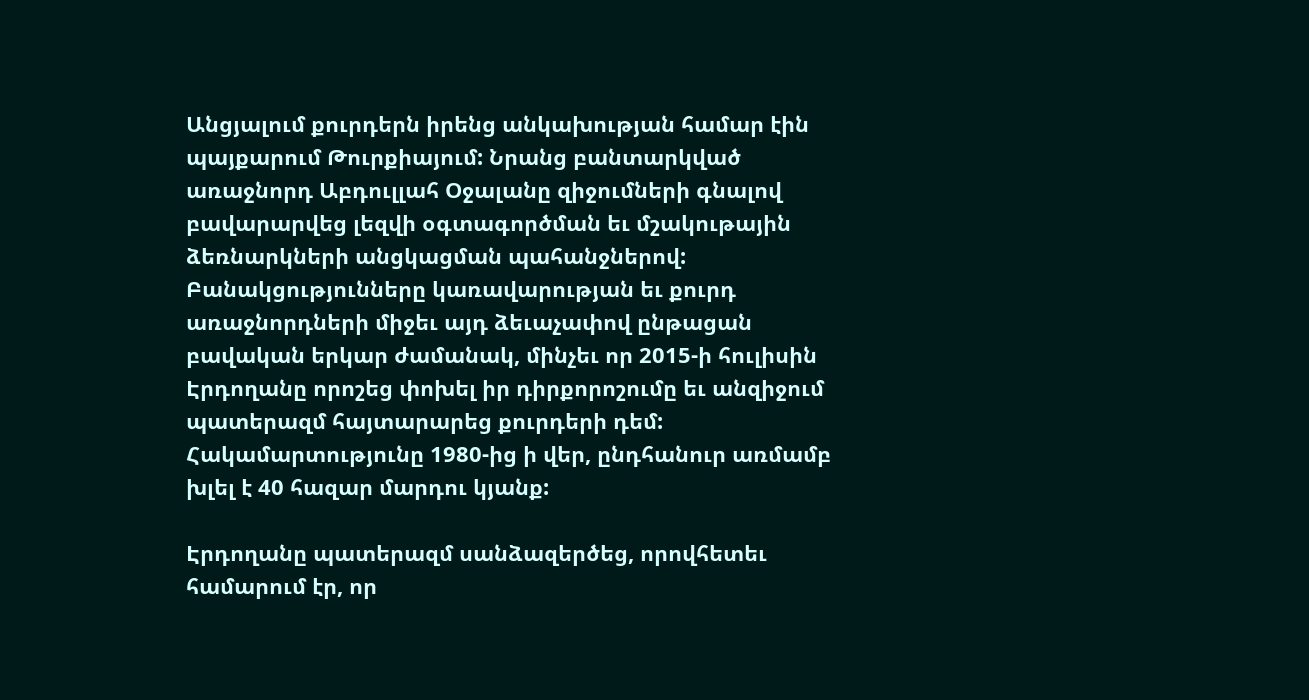Անցյալում քուրդերն իրենց անկախության համար էին պայքարում Թուրքիայում: Նրանց բանտարկված առաջնորդ Աբդուլլահ Օջալանը զիջումների գնալով բավարարվեց լեզվի օգտագործման եւ մշակութային ձեռնարկների անցկացման պահանջներով: Բանակցությունները կառավարության եւ քուրդ առաջնորդների միջեւ այդ ձեւաչափով ընթացան բավական երկար ժամանակ, մինչեւ որ 2015-ի հուլիսին Էրդողանը որոշեց փոխել իր դիրքորոշումը եւ անզիջում պատերազմ հայտարարեց քուրդերի դեմ: Հակամարտությունը 1980-ից ի վեր, ընդհանուր առմամբ խլել է 40 հազար մարդու կյանք:

Էրդողանը պատերազմ սանձազերծեց, որովհետեւ համարում էր, որ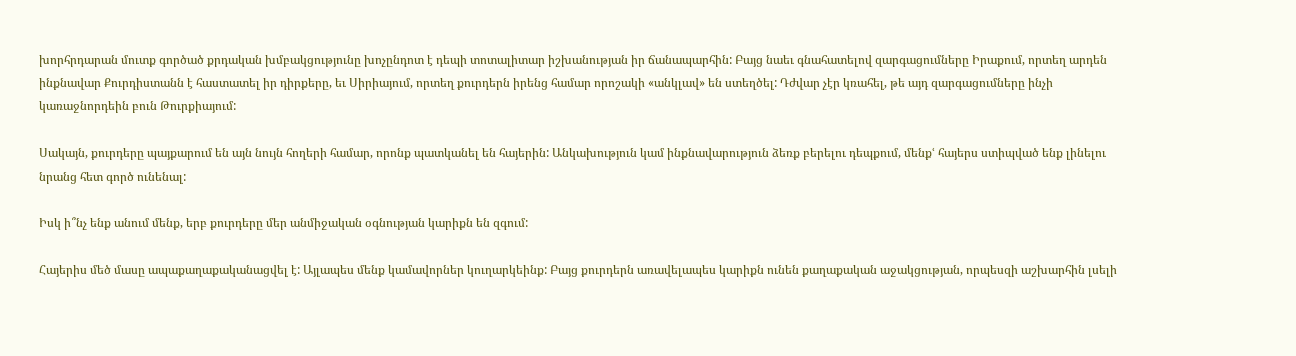խորհրդարան մուտք գործած քրդական խմբակցությունը խոչընդոտ է դեպի տոտալիտար իշխանության իր ճանապարհին: Բայց նաեւ գնահատելով զարգացումները Իրաքում, որտեղ արդեն ինքնավար Քուրդիստանն է հաստատել իր դիրքերը, եւ Սիրիայում, որտեղ քուրդերն իրենց համար որոշակի «անկլավ» են ստեղծել: Դժվար չէր կռահել, թե այդ զարգացումները ինչի կառաջնորդեին բուն Թուրքիայում:

Սակայն, քուրդերը պայքարում են այն նույն հողերի համար, որոնք պատկանել են հայերին: Անկախություն կամ ինքնավարություն ձեռք բերելու դեպքում, մենքՙ հայերս ստիպված ենք լինելու նրանց հետ գործ ունենալ:

Իսկ ի՞նչ ենք անում մենք, երբ քուրդերը մեր անմիջական օգնության կարիքն են զգում:

Հայերիս մեծ մասը ապաքաղաքականացվել է: Այլապես մենք կամավորներ կուղարկեինք: Բայց քուրդերն առավելապես կարիքն ունեն քաղաքական աջակցության, որպեսզի աշխարհին լսելի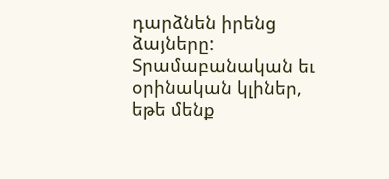դարձնեն իրենց ձայները: Տրամաբանական եւ օրինական կլիներ, եթե մենք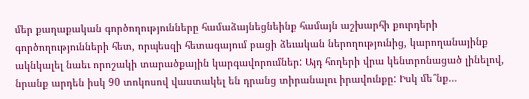մեր քաղաքական գործողությունները համաձայնեցնեինք համայն աշխարհի քուրդերի գործողությունների հետ, որպեսզի հետագայում բացի ձեւական ներողությունից, կարողանայինք ակնկալել նաեւ որոշակի տարածքային կարգավորումներ: Այդ հողերի վրա կենտրոնացած լինելով, նրանք արդեն իսկ 90 տոկոսով վաստակել են դրանց տիրանալու իրավունքը: Իսկ մե՞նք…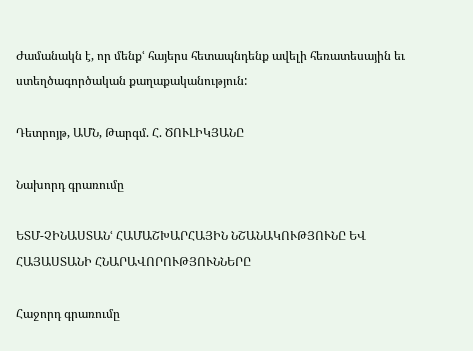Ժամանակն է, որ մենքՙ հայերս հետապնդենք ավելի հեռատեսային եւ ստեղծագործական քաղաքականություն:

Դետրոյթ, ԱՄՆ, Թարգմ. Հ. ԾՈՒԼԻԿՅԱՆԸ

Նախորդ գրառումը

ԵՏՄ-ՉԻՆԱՍՏԱՆՙ ՀԱՄԱՇԽԱՐՀԱՅԻՆ ՆՇԱՆԱԿՈՒԹՅՈՒՆԸ ԵՎ ՀԱՅԱՍՏԱՆԻ ՀՆԱՐԱՎՈՐՈՒԹՅՈՒՆՆԵՐԸ

Հաջորդ գրառումը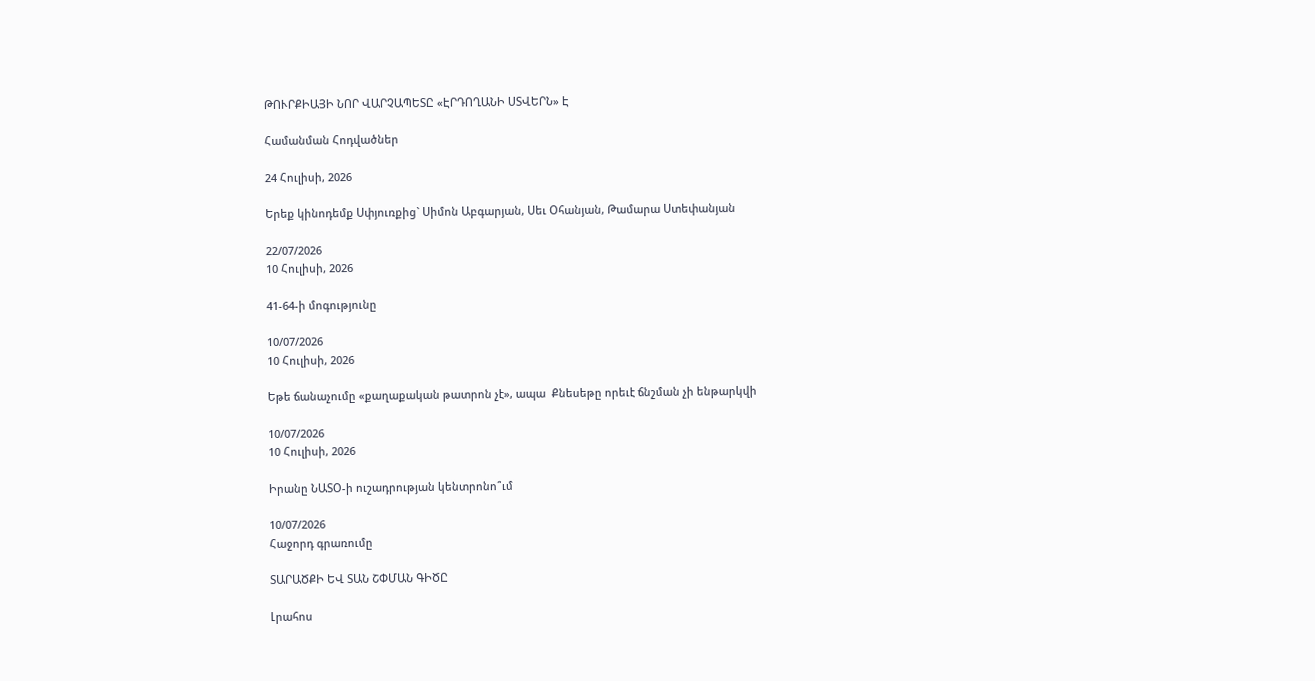ԹՈՒՐՔԻԱՅԻ ՆՈՐ ՎԱՐՉԱՊԵՏԸ «ԷՐԴՈՂԱՆԻ ՍՏՎԵՐՆ» Է

Համանման Հոդվածներ

24 Հուլիսի, 2026

Երեք կինոդեմք Սփյուռքից` Սիմոն Աբգարյան, Սեւ Օհանյան, Թամարա Ստեփանյան

22/07/2026
10 Հուլիսի, 2026

41-64-ի մոգությունը

10/07/2026
10 Հուլիսի, 2026

Եթե ճանաչումը «քաղաքական թատրոն չէ», ապա  Քնեսեթը որեւէ ճնշման չի ենթարկվի

10/07/2026
10 Հուլիսի, 2026

Իրանը ՆԱՏՕ-ի ուշադրության կենտրոնո՞ւմ

10/07/2026
Հաջորդ գրառումը

ՏԱՐԱԾՔԻ ԵՎ ՏԱՆ ՇՓՄԱՆ ԳԻԾԸ

Լրահոս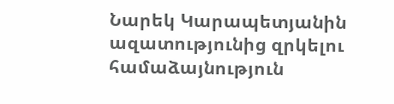Նարեկ Կարապետյանին ազատությունից զրկելու համաձայնություն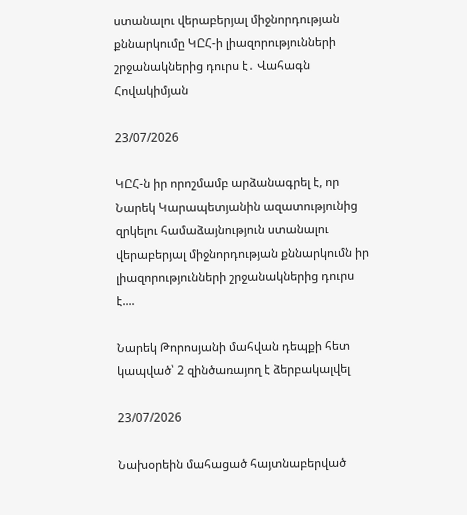ստանալու վերաբերյալ միջնորդության քննարկումը ԿԸՀ-ի լիազորությունների շրջանակներից դուրս է․ Վահագն Հովակիմյան

23/07/2026

ԿԸՀ-ն իր որոշմամբ արձանագրել է, որ Նարեկ Կարապետյանին ազատությունից զրկելու համաձայնություն ստանալու վերաբերյալ միջնորդության քննարկումն իր լիազորությունների շրջանակներից դուրս է....

Նարեկ Թորոսյանի մահվան դեպքի հետ կապված՝ 2 զինծառայող է ձերբակալվել

23/07/2026

Նախօրեին մահացած հայտնաբերված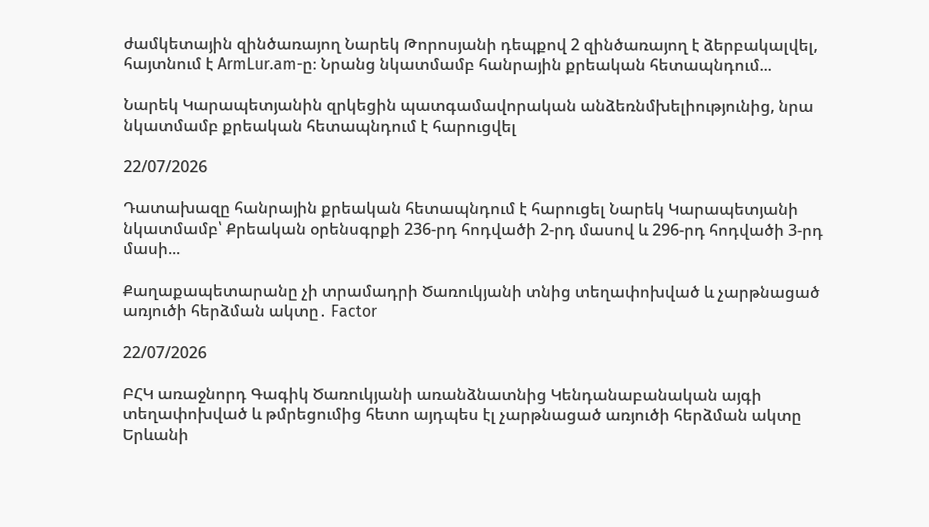ժամկետային զինծառայող Նարեկ Թորոսյանի դեպքով 2 զինծառայող է ձերբակալվել, հայտնում է ArmLur.am-ը։ Նրանց նկատմամբ հանրային քրեական հետապնդում...

Նարեկ Կարապետյանին զրկեցին պատգամավորական անձեռնմխելիությունից, նրա նկատմամբ քրեական հետապնդում է հարուցվել

22/07/2026

Դատախազը հանրային քրեական հետապնդում է հարուցել Նարեկ Կարապետյանի նկատմամբ՝ Քրեական օրենսգրքի 236-րդ հոդվածի 2-րդ մասով և 296-րդ հոդվածի 3-րդ մասի...

Քաղաքապետարանը չի տրամադրի Ծառուկյանի տնից տեղափոխված և չարթնացած առյուծի հերձման ակտը․ Factor

22/07/2026

ԲՀԿ առաջնորդ Գագիկ Ծառուկյանի առանձնատնից Կենդանաբանական այգի տեղափոխված և թմրեցումից հետո այդպես էլ չարթնացած առյուծի հերձման ակտը Երևանի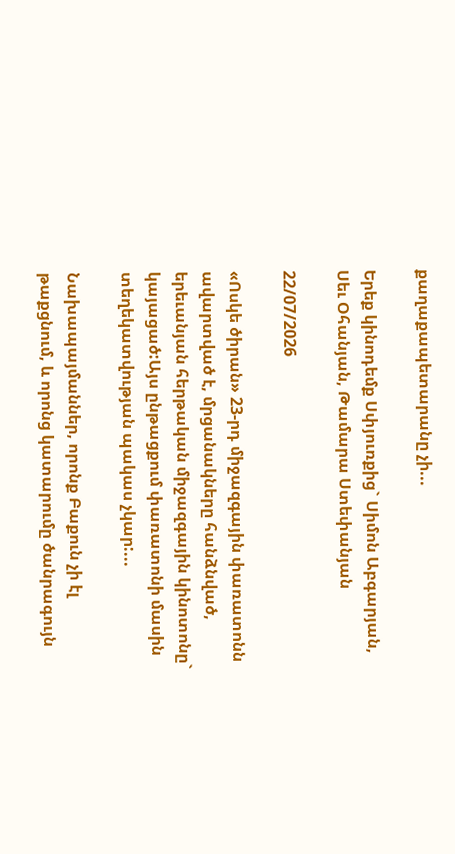քաղաքապետարանը չի...

Երեք կինոդեմք Սփյուռքից` Սիմոն Աբգարյան, Սեւ Օհանյան, Թամարա Ստեփանյան

22/07/2026

«Ոսկե ծիրան» 23-րդ միջազգային փառատոնն ավարտված է, մրցանակները հանձնված, երեւանյան հերթական միջազգային կինոտոնը` կայացած:Այս ընթացքում փառատոնի մասին տեղեկատվության պակաս չկար:...

Նախապայմաններ, որոնք Բաքուն չի էլ թաքցնում, և որոնց կատարումը ծանրագույն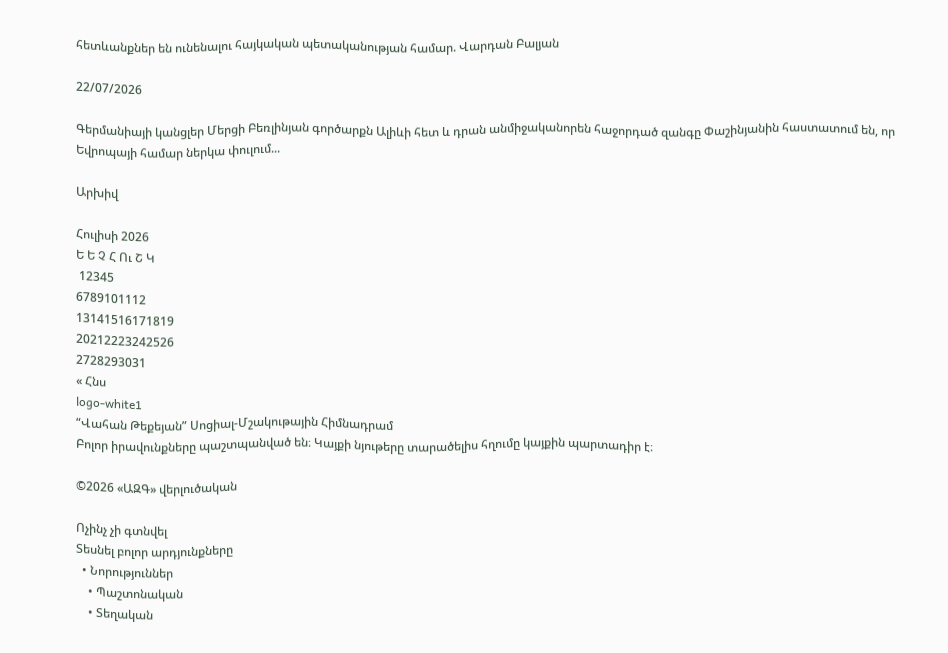հետևանքներ են ունենալու հայկական պետականության համար. Վարդան Բալյան

22/07/2026

Գերմանիայի կանցլեր Մերցի Բեռլինյան գործարքն Ալիևի հետ և դրան անմիջականորեն հաջորդած զանգը Փաշինյանին հաստատում են, որ Եվրոպայի համար ներկա փուլում...

Արխիվ

Հուլիսի 2026
Ե Ե Չ Հ Ու Շ Կ
 12345
6789101112
13141516171819
20212223242526
2728293031
« Հնս
logo-white1
“Վահան Թեքեյան” Սոցիալ-Մշակութային Հիմնադրամ
Բոլոր իրավունքները պաշտպանված են։ Կայքի նյութերը տարածելիս հղումը կայքին պարտադիր է։

©2026 «ԱԶԳ» վերլուծական

Ոչինչ չի գտնվել
Տեսնել բոլոր արդյունքները
  • Նորություններ
    • Պաշտոնական
    • Տեղական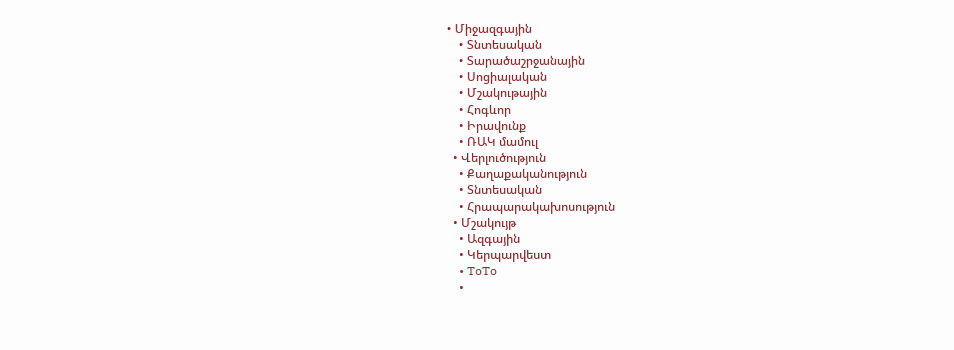• Միջազգային
    • Տնտեսական
    • Տարածաշրջանային
    • Սոցիալական
    • Մշակութային
    • Հոգևոր
    • Իրավունք
    • ՌԱԿ մամուլ
  • Վերլուծություն
    • Քաղաքականություն
    • Տնտեսական
    • Հրապարակախոսություն
  • Մշակույթ
    • Ազգային
    • Կերպարվեստ
    • ToTo
    •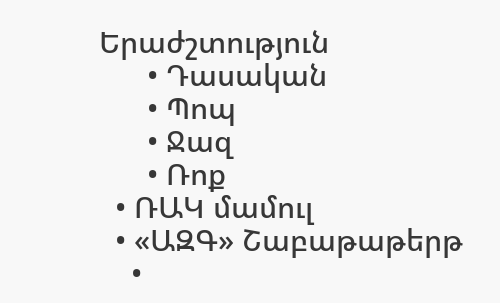Երաժշտություն
      • Դասական
      • Պոպ
      • Ջազ
      • Ռոք
  • ՌԱԿ մամուլ
  • «ԱԶԳ» Շաբաթաթերթ
    •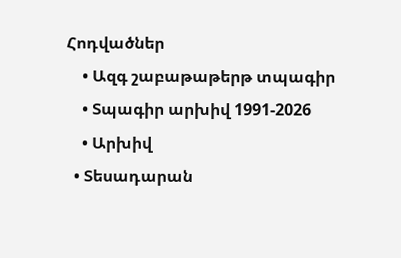Հոդվածներ
    • Ազգ շաբաթաթերթ տպագիր
    • Տպագիր արխիվ 1991-2026
    • Արխիվ
  • Տեսադարան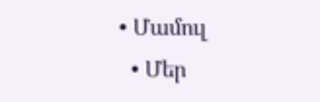• Մամուլ
  • Մեր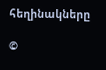հեղինակները

©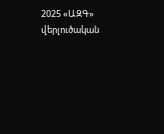2025 «ԱԶԳ» վերլուծական